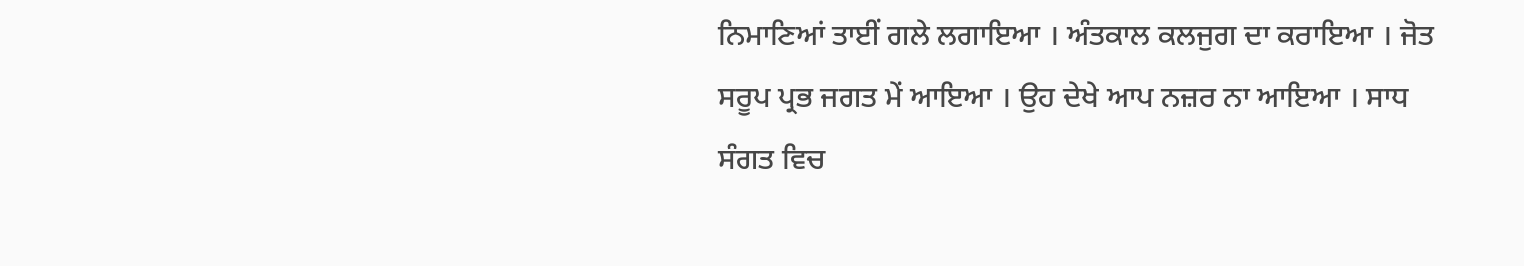ਨਿਮਾਣਿਆਂ ਤਾਈਂ ਗਲੇ ਲਗਾਇਆ । ਅੰਤਕਾਲ ਕਲਜੁਗ ਦਾ ਕਰਾਇਆ । ਜੋਤ ਸਰੂਪ ਪ੍ਰਭ ਜਗਤ ਮੇਂ ਆਇਆ । ਉਹ ਦੇਖੇ ਆਪ ਨਜ਼ਰ ਨਾ ਆਇਆ । ਸਾਧ ਸੰਗਤ ਵਿਚ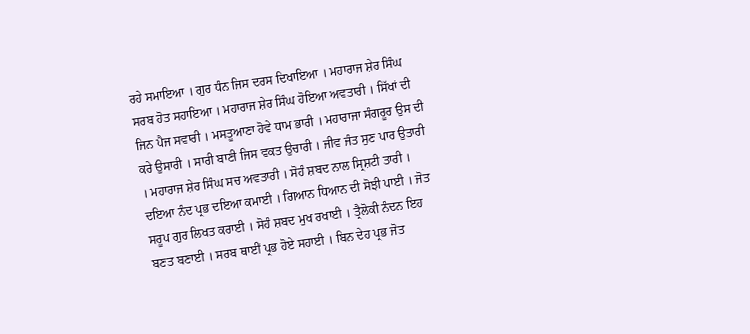ਰਹੇ ਸਮਾਇਆ । ਗੁਰ ਧੰਨ ਜਿਸ ਦਰਸ ਦਿਖਾਇਆ । ਮਹਾਰਾਜ ਸ਼ੇਰ ਸਿੰਘ ਸਰਬ ਹੋਤ ਸਹਾਇਆ । ਮਹਾਰਾਜ ਸ਼ੇਰ ਸਿੰਘ ਹੋਇਆ ਅਵਤਾਰੀ । ਸਿੱਖਾਂ ਦੀ ਜਿਨ ਪੈਜ ਸਵਾਰੀ । ਮਸਤੂਆਣਾ ਹੋਵੇ ਧਾਮ ਭਾਰੀ । ਮਹਾਰਾਜਾ ਸੰਗਰੂਰ ਉਸ ਦੀ ਕਰੇ ਉਸਾਰੀ । ਸਾਰੀ ਬਾਣੀ ਜਿਸ ਵਕਤ ਉਚਾਰੀ । ਜੀਵ ਜੰਤ ਸੁਣ ਪਾਰ ਉਤਾਰੀ । ਮਹਾਰਾਜ ਸ਼ੇਰ ਸਿੰਘ ਸਚ ਅਵਤਾਰੀ । ਸੋਹੰ ਸ਼ਬਦ ਨਾਲ ਸ੍ਰਿਸ਼ਟੀ ਤਾਰੀ । ਦਇਆ ਨੰਦ ਪ੍ਰਭ ਦਇਆ ਕਮਾਈ । ਗਿਆਨ ਧਿਆਨ ਦੀ ਸੋਝੀ ਪਾਈ । ਜੋਤ ਸਰੂਪ ਗੁਰ ਲਿਖਤ ਕਰਾਈ । ਸੋਹੰ ਸ਼ਬਦ ਮੁਖ ਰਖਾਈ । ਤ੍ਰੈਲੋਕੀ ਨੰਦਨ ਇਹ ਬਣਤ ਬਣਾਈ । ਸਰਬ ਥਾਈਂ ਪ੍ਰਭ ਹੋਏ ਸਹਾਈ । ਬਿਨ ਦੇਹ ਪ੍ਰਭ ਜੋਤ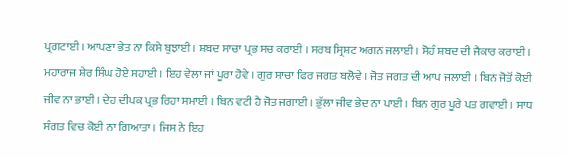ਪ੍ਰਗਟਾਈ । ਆਪਣਾ ਭੇਤ ਨਾ ਕਿਸੇ ਬੁਝਾਈ । ਸ਼ਬਦ ਸਾਚਾ ਪ੍ਰਭ ਸਚ ਕਰਾਈ । ਸਰਬ ਸ੍ਰਿਸ਼ਟ ਅਗਨ ਜਲਾਈ । ਸੋਹੰ ਸ਼ਬਦ ਦੀ ਜੈਕਾਰ ਕਰਾਈ । ਮਹਾਰਾਜ ਸ਼ੇਰ ਸਿੰਘ ਹੋਏ ਸਹਾਈ । ਇਹ ਵੇਲਾ ਜਾਂ ਪੂਰਾ ਹੋਵੇ । ਗੁਰ ਸਾਚਾ ਫਿਰ ਜਗਤ ਬਲੋਵੇ । ਜੋਤ ਜਗਤ ਦੀ ਆਪ ਜਲਾਈ । ਬਿਨ ਜੋਤੋਂ ਕੋਈ ਜੀਵ ਨਾ ਭਾਈ । ਦੇਹ ਦੀਪਕ ਪ੍ਰਭ ਰਿਹਾ ਸਮਾਈ । ਬਿਨ ਵਟੀ ਹੈ ਜੋਤ ਜਗਾਈ । ਭੁੱਲਾ ਜੀਵ ਭੇਦ ਨਾ ਪਾਈ । ਬਿਨ ਗੁਰ ਪੂਰੇ ਪਤ ਗਵਾਈ । ਸਾਧ ਸੰਗਤ ਵਿਚ ਕੋਈ ਨਾ ਗਿਆਤਾ । ਜਿਸ ਨੇ ਇਹ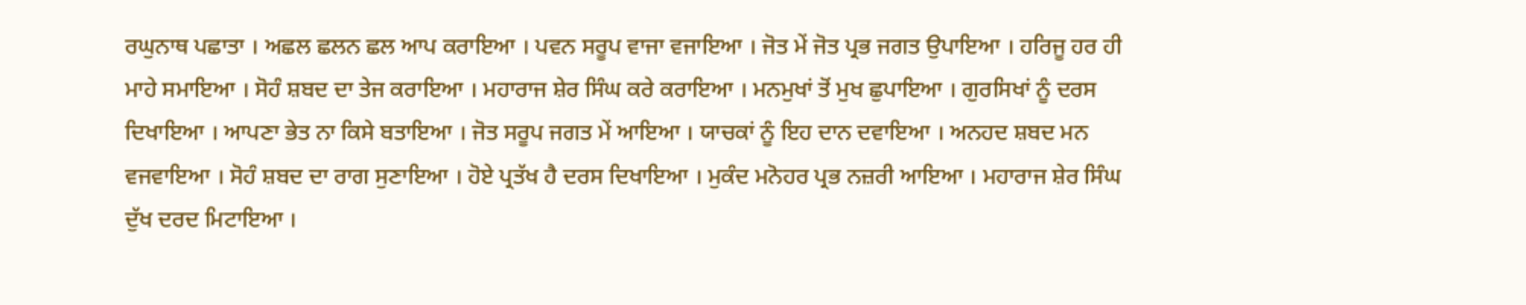ਰਘੁਨਾਥ ਪਛਾਤਾ । ਅਛਲ ਛਲਨ ਛਲ ਆਪ ਕਰਾਇਆ । ਪਵਨ ਸਰੂਪ ਵਾਜਾ ਵਜਾਇਆ । ਜੋਤ ਮੇਂ ਜੋਤ ਪ੍ਰਭ ਜਗਤ ਉਪਾਇਆ । ਹਰਿਜੂ ਹਰ ਹੀ ਮਾਹੇ ਸਮਾਇਆ । ਸੋਹੰ ਸ਼ਬਦ ਦਾ ਤੇਜ ਕਰਾਇਆ । ਮਹਾਰਾਜ ਸ਼ੇਰ ਸਿੰਘ ਕਰੇ ਕਰਾਇਆ । ਮਨਮੁਖਾਂ ਤੋਂ ਮੁਖ ਛੁਪਾਇਆ । ਗੁਰਸਿਖਾਂ ਨੂੰ ਦਰਸ ਦਿਖਾਇਆ । ਆਪਣਾ ਭੇਤ ਨਾ ਕਿਸੇ ਬਤਾਇਆ । ਜੋਤ ਸਰੂਪ ਜਗਤ ਮੇਂ ਆਇਆ । ਯਾਚਕਾਂ ਨੂੰ ਇਹ ਦਾਨ ਦਵਾਇਆ । ਅਨਹਦ ਸ਼ਬਦ ਮਨ ਵਜਵਾਇਆ । ਸੋਹੰ ਸ਼ਬਦ ਦਾ ਰਾਗ ਸੁਣਾਇਆ । ਹੋਏ ਪ੍ਰਤੱਖ ਹੈ ਦਰਸ ਦਿਖਾਇਆ । ਮੁਕੰਦ ਮਨੋਹਰ ਪ੍ਰਭ ਨਜ਼ਰੀ ਆਇਆ । ਮਹਾਰਾਜ ਸ਼ੇਰ ਸਿੰਘ ਦੁੱਖ ਦਰਦ ਮਿਟਾਇਆ ।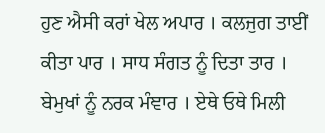ਹੁਣ ਐਸੀ ਕਰਾਂ ਖੇਲ ਅਪਾਰ । ਕਲਜੁਗ ਤਾਈਂ ਕੀਤਾ ਪਾਰ । ਸਾਧ ਸੰਗਤ ਨੂੰ ਦਿਤਾ ਤਾਰ । ਬੇਮੁਖਾਂ ਨੂੰ ਨਰਕ ਮੰਞਾਰ । ਏਥੇ ਓਥੇ ਮਿਲੀ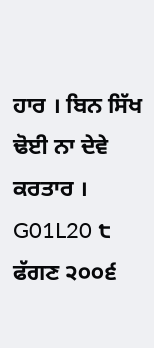ਹਾਰ । ਬਿਨ ਸਿੱਖ ਢੋਈ ਨਾ ਦੇਵੇ ਕਰਤਾਰ ।
G01L20 ੮ ਫੱਗਣ ੨੦੦੬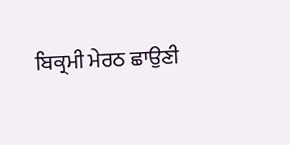ਬਿਕ੍ਰਮੀ ਮੇਰਠ ਛਾਉਣੀ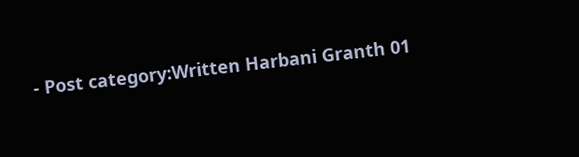- Post category:Written Harbani Granth 01